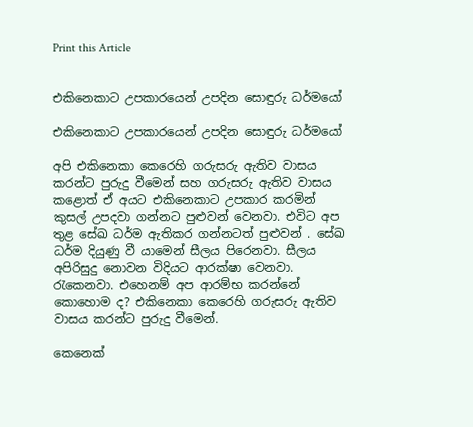Print this Article


එකිනෙකාට උපකාරයෙන් උපදින සොඳුරු ධර්මයෝ

එකිනෙකාට උපකාරයෙන් උපදින සොඳුරු ධර්මයෝ

අපි එකිනෙකා කෙරෙහි ගරුසරු ඇතිව වාසය කරන්ට පුරුදු වීමෙන් සහ ගරුසරු ඇතිව වාසය කළොත් ඒ අයට එකිනෙකාට උපකාර කරමින් කුසල් උපදවා ගන්නට පුළුවන් වෙනවා. එවිට අප තුළ සේඛ ධර්ම ඇතිකර ගන්නටත් පුළුවන් . සේඛ ධර්ම දියුණු වී යාමෙන් සීලය පිරෙනවා. සීලය අපිරිසුදු නොවන විදියට ආරක්ෂා වෙනවා. රැකෙනවා. එහෙනම් අප ආරම්භ කරන්නේ කොහොම ද? එකිනෙකා කෙරෙහි ගරුසරු ඇතිව වාසය කරන්ට පුරුදු වීමෙන්.

කෙනෙක්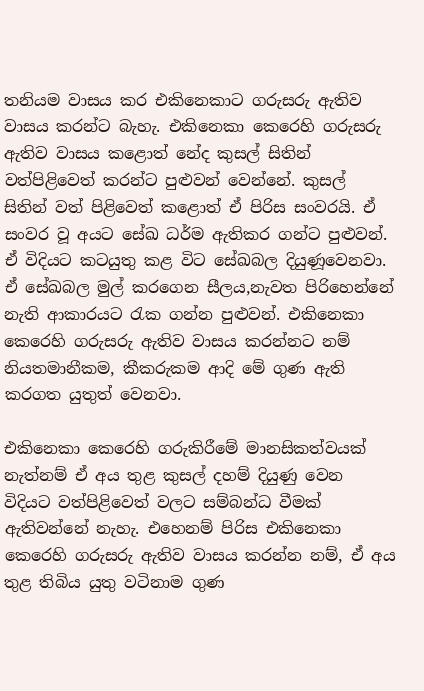තනියම වාසය කර එකිනෙකාට ගරුසරු ඇතිව වාසය කරන්ට බැහැ. එකිනෙකා කෙරෙහි ගරුසරු ඇතිව වාසය කළොත් නේද කුසල් සිතින් වත්පිළිවෙත් කරන්ට පුළුවන් වෙන්නේ. කුසල් සිතින් වත් පිළිවෙත් කළොත් ඒ පිරිස සංවරයි. ඒ සංවර වූ අයට සේඛ ධර්ම ඇතිකර ගන්ට පුළුවන්. ඒ විදියට කටයුතු කළ විට සේඛබල දියුණූවෙනවා. ඒ සේඛබල මුල් කරගෙන සීලය,නැවත පිරිහෙන්නේ නැති ආකාරයට රැක ගන්න පුළුවන්. එකිනෙකා කෙරෙහි ගරුසරු ඇතිව වාසය කරන්නට නම් නියතමානීකම, කීකරුකම ආදි මේ ගුණ ඇති කරගත යුතුත් වෙනවා.

එකිනෙකා කෙරෙහි ගරුකිරීමේ මානසිකත්වයක් නැත්නම් ඒ අය තුළ කුසල් දහම් දියුණු වෙන විදියට වත්පිළිවෙත් වලට සම්බන්ධ වීමක් ඇතිවන්නේ නැහැ. එහෙනම් පිරිස එකිනෙකා කෙරෙහි ගරුසරු ඇතිව වාසය කරන්න නම්, ඒ අය තුළ තිබිය යුතු වටිනාම ගුණ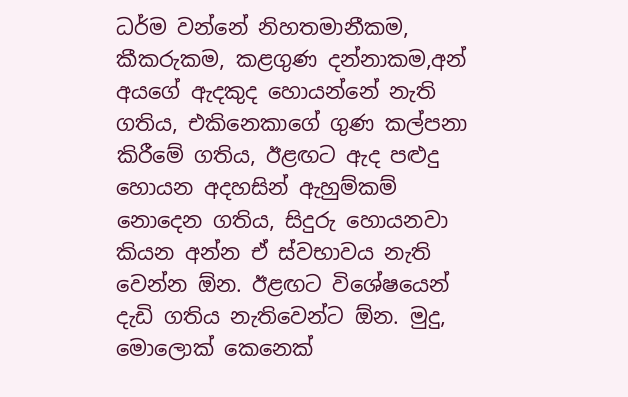ධර්ම වන්නේ නිහතමානීකම, කීකරුකම, කළගුණ දන්නාකම,අන් අයගේ ඇදකුද හොයන්නේ නැති ගතිය, එකිනෙකාගේ ගුණ කල්පනා කිරීමේ ගතිය, ඊළඟට ඇද පළුදු හොයන අදහසින් ඇහුම්කම් නොදෙන ගතිය, සිදුරු හොයනවා කියන අන්න ඒ ස්වභාවය නැති වෙන්න ඕන. ඊළඟට විශේෂයෙන් දැඩි ගතිය නැතිවෙන්ට ඕන. මුදු, මොලොක් කෙනෙක්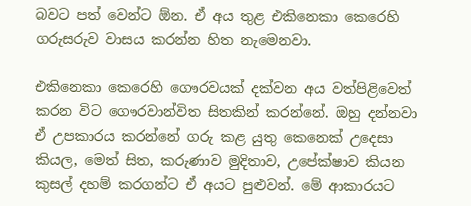බවට පත් වෙන්ට ඕන. ඒ අය තුළ එකිනෙකා කෙරෙහි ගරුසරුව වාසය කරන්න හිත නැමෙනවා.

එකිනෙකා කෙරෙහි ගෞරවයක් දක්වන අය වත්පිළිවෙත් කරන විට ගෞරවාන්විත සිතකින් කරන්නේ. ඔහු දන්නවා ඒ උපකාරය කරන්නේ ගරු කළ යුතු කෙනෙක් උදෙසා කියල, මෙත් සිත, කරුණාව මුදිතාව, උපේක්ෂාව කියන කුසල් දහම් කරගන්ට ඒ අයට පුළුවන්. මේ ආකාරයට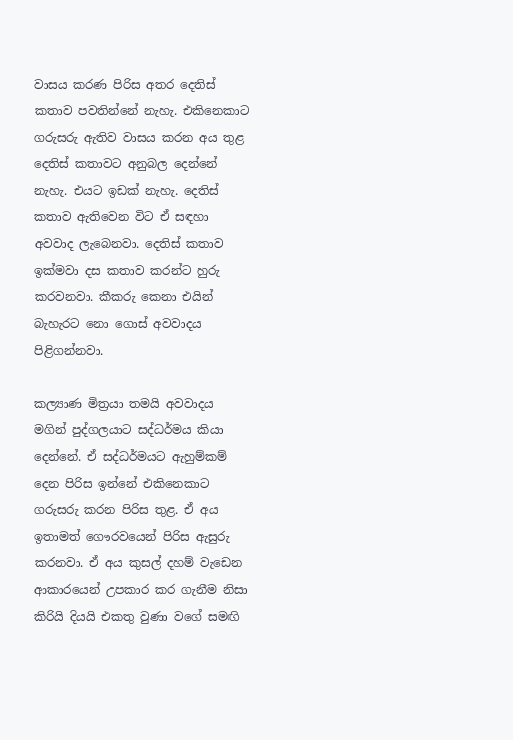වාසය කරණ පිරිස අතර දෙතිස් කතාව පවතින්නේ නැහැ. එකිනෙකාට ගරුසරු ඇතිව වාසය කරන අය තුළ දෙතිස් කතාවට අනුබල දෙන්නේ නැහැ. එයට ඉඩක් නැහැ. දෙතිස් කතාව ඇතිවෙන විට ඒ සඳහා අවවාද ලැබෙනවා. දෙතිස් කතාව ඉක්මවා දස කතාව කරන්ට හුරු කරවනවා. කීකරු කෙනා එයින් බැහැරට නො ගොස් අවවාදය පිළිගන්නවා.

කල්‍යාණ මිත්‍රයා තමයි අවවාදය මගින් පුද්ගලයාට සද්ධර්මය කියා දෙන්නේ. ඒ සද්ධර්මයට ඇහුම්කම් දෙන පිරිස ඉන්නේ එකිනෙකාට ගරුසරු කරන පිරිස තුළ. ඒ අය ඉතාමත් ගෞරවයෙන් පිරිස ඇසුරු කරනවා. ඒ අය කුසල් දහම් වැඩෙන ආකාරයෙන් උපකාර කර ගැනීම නිසා කිරියි දියයි එකතු වුණා වගේ සමඟි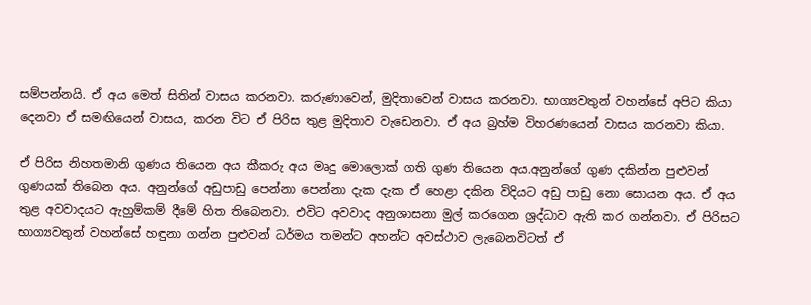සම්පන්නයි. ඒ අය මෙත් සිතින් වාසය කරනවා. කරුණාවෙන්, මුදිතාවෙන් වාසය කරනවා. භාග්‍යවතුන් වහන්සේ අපිට කියා දෙනවා ඒ සමඟියෙන් වාසය, කරන විට ඒ පිරිස තුළ මුදිතාව වැඩෙනවා. ඒ අය බ්‍රහ්ම විහරණයෙන් වාසය කරනවා කියා.

ඒ පිරිස නිහතමානි ගුණය තියෙන අය කීකරු අය මෘදු මොලොක් ගති ගුණ තියෙන අය.අනුන්ගේ ගුණ දකින්න පුළුවන් ගුණයක් තිබෙන අය. අනුන්ගේ අඩුපාඩු පෙන්නා පෙන්නා දැක දැක ඒ හෙළා දකින විදියට අඩු පාඩු නො සොයන අය. ඒ අය තුළ අවවාදයට ඇහුම්කම් දීමේ හිත තිබෙනවා. එවිට අවවාද අනුශාසනා මුල් කරගෙන ශ්‍රද්ධාව ඇති කර ගන්නවා. ඒ පිරිසට භාග්‍යවතුන් වහන්සේ හඳුනා ගන්න පුළුවන් ධර්මය තමන්ට අහන්ට අවස්ථාව ලැබෙනවිටත් ඒ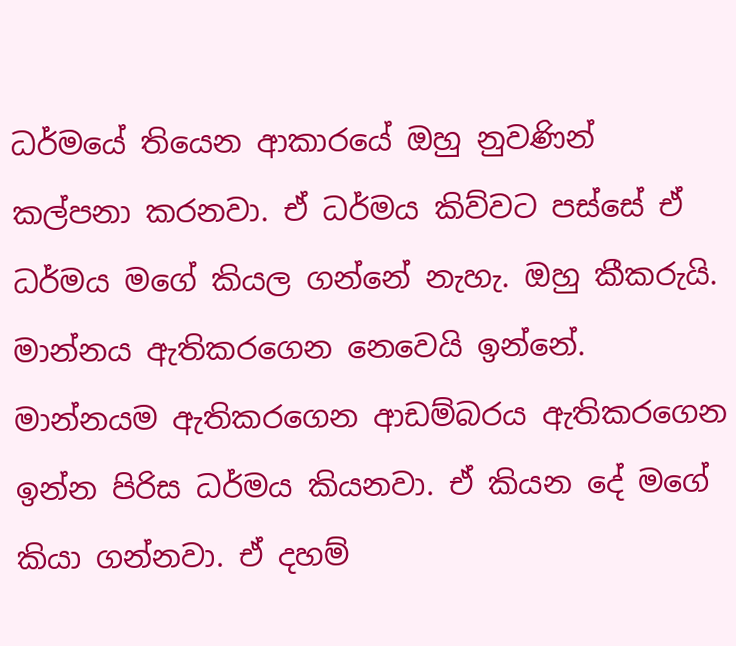ධර්මයේ තියෙන ආකාරයේ ඔහු නුවණින් කල්පනා කරනවා. ඒ ධර්මය කිව්වට පස්සේ ඒ ධර්මය මගේ කියල ගන්නේ නැහැ. ඔහු කීකරුයි. මාන්නය ඇතිකරගෙන නෙවෙයි ඉන්නේ. මාන්නයම ඇතිකරගෙන ආඩම්බරය ඇතිකරගෙන ඉන්න පිරිස ධර්මය කියනවා. ඒ කියන දේ මගේ කියා ගන්නවා. ඒ දහම්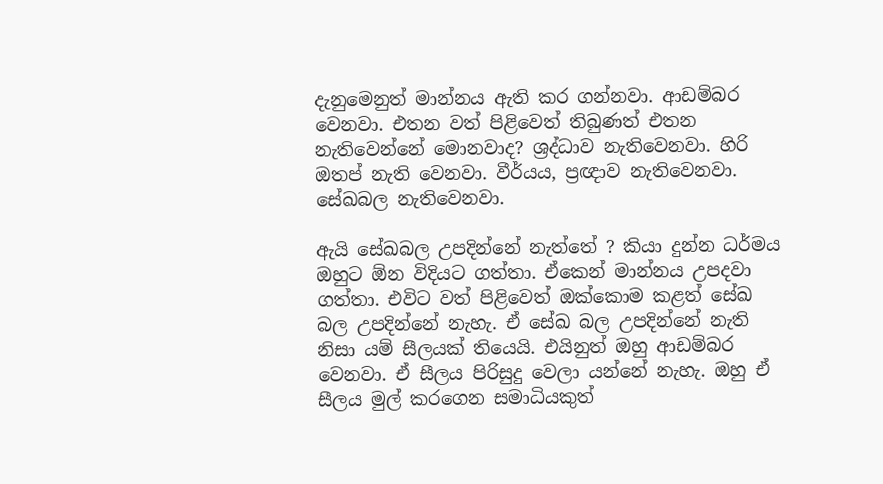දැනුමෙනුත් මාන්නය ඇති කර ගන්නවා. ආඩම්බර වෙනවා. එතන වත් පිළිවෙත් තිබුණත් එතන නැතිවෙන්නේ මොනවාද? ශ්‍රද්ධාව නැතිවෙනවා. හිරි ඔතප් නැති වෙනවා. වීර්යය, ප්‍රඥාව නැතිවෙනවා. සේඛබල නැතිවෙනවා.

ඇයි සේඛබල උපදින්නේ නැත්තේ ? කියා දුන්න ධර්මය ඔහුට ඕන විදියට ගත්තා. ඒකෙන් මාන්නය උපදවා ගත්තා. එවිට වත් පිළිවෙත් ඔක්කොම කළත් සේඛ බල උපදින්නේ නැහැ. ඒ සේඛ බල උපදින්නේ නැති නිසා යම් සීලයක් තියෙයි. එයිනුත් ඔහු ආඩම්බර වෙනවා. ඒ සීලය පිරිසුදු වෙලා යන්නේ නැහැ. ඔහු ඒ සීලය මුල් කරගෙන සමාධියකුත්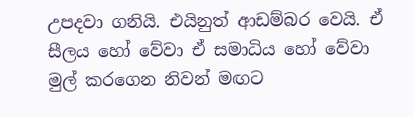උපදවා ගනියි. එයිනුත් ආඩම්බර වෙයි. ඒ සීලය හෝ වේවා ඒ සමාධිය හෝ වේවා මුල් කරගෙන නිවන් මඟට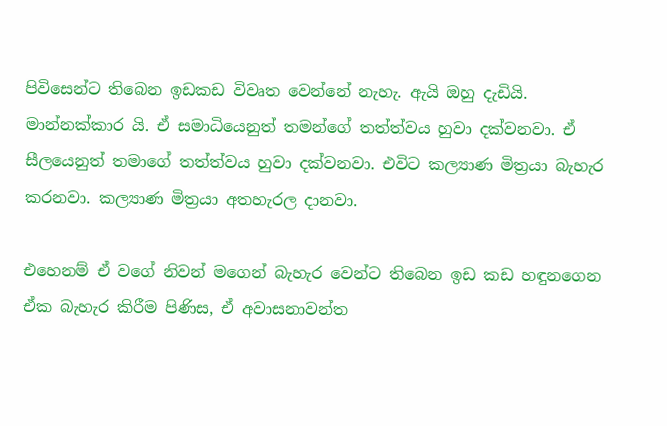පිවිසෙන්ට තිබෙන ඉඩකඩ විවෘත වෙන්නේ නැහැ. ඇයි ඔහු දැඩියි. මාන්නක්කාර යි. ඒ සමාධියෙනුත් තමන්ගේ තත්ත්වය හුවා දක්වනවා. ඒ සීලයෙනුත් තමාගේ තත්ත්වය හුවා දක්වනවා. එවිට කල්‍යාණ මිත්‍රයා බැහැර කරනවා. කල්‍යාණ මිත්‍රයා අතහැරල දානවා.

එහෙනම් ඒ වගේ නිවන් මගෙන් බැහැර වෙන්ට තිබෙන ඉඩ කඩ හඳුනගෙන ඒක බැහැර කිරීම පිණිස, ඒ අවාසනාවන්ත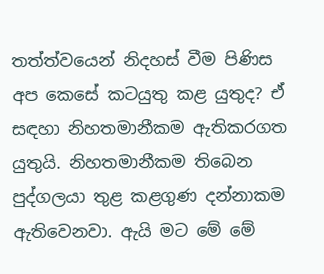තත්ත්වයෙන් නිදහස් වීම පිණිස අප කෙසේ කටයුතු කළ යුතුද? ඒ සඳහා නිහතමානීකම ඇතිකරගත යුතුයි. නිහතමානීකම තිබෙන පුද්ගලයා තුළ කළගුණ දන්නාකම ඇතිවෙනවා. ඇයි මට මේ මේ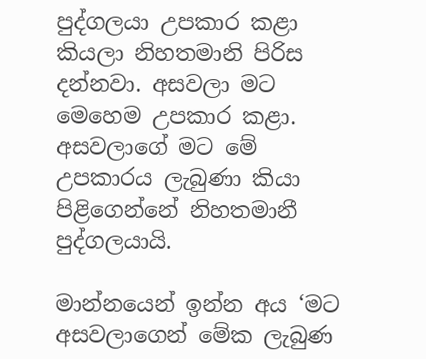පුද්ගලයා උපකාර කළා කියලා නිහතමානි පිරිස දන්නවා. අසවලා මට මෙහෙම උපකාර කළා. අසවලාගේ මට මේ උපකාරය ලැබුණා කියා පිළිගෙන්නේ නිහතමානී පුද්ගලයායි.

මාන්නයෙන් ඉන්න අය ‘මට අසවලාගෙන් මේක ලැබුණ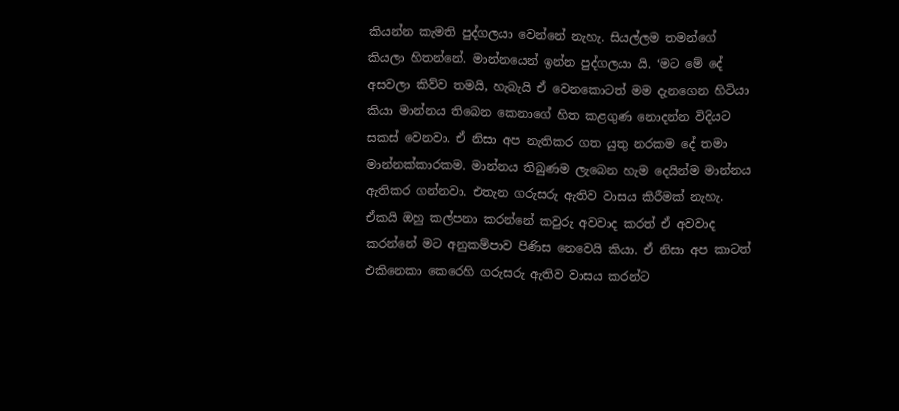කියන්න කැමති පුද්ගලයා වෙන්නේ නැහැ. සියල්ලම තමන්ගේ කියලා හිතන්නේ. මාන්නයෙන් ඉන්න පුද්ගලයා යි. ‘මට මේ දේ අසවලා කිව්ව තමයි, හැබැයි ඒ වෙනකොටත් මම දැනගෙන හිටියා කියා මාන්නය තිබෙන කෙනාගේ හිත කළගුණ නොදන්න විදියට සකස් වෙනවා. ඒ නිසා අප නැතිකර ගත යුතු නරකම දේ තමා මාන්නක්කාරකම. මාන්නය තිබුණම ලැබෙන හැම දෙයින්ම මාන්නය ඇතිකර ගන්නවා. එතැන ගරුසරු ඇතිව වාසය කිරීමක් නැහැ. ඒකයි ඔහු කල්පනා කරන්නේ කවුරු අවවාද කරත් ඒ අවවාද කරන්නේ මට අනුකම්පාව පිණිස නෙවෙයි කියා. ඒ නිසා අප කාටත් එකිනෙකා කෙරෙහි ගරුසරු ඇතිව වාසය කරන්ට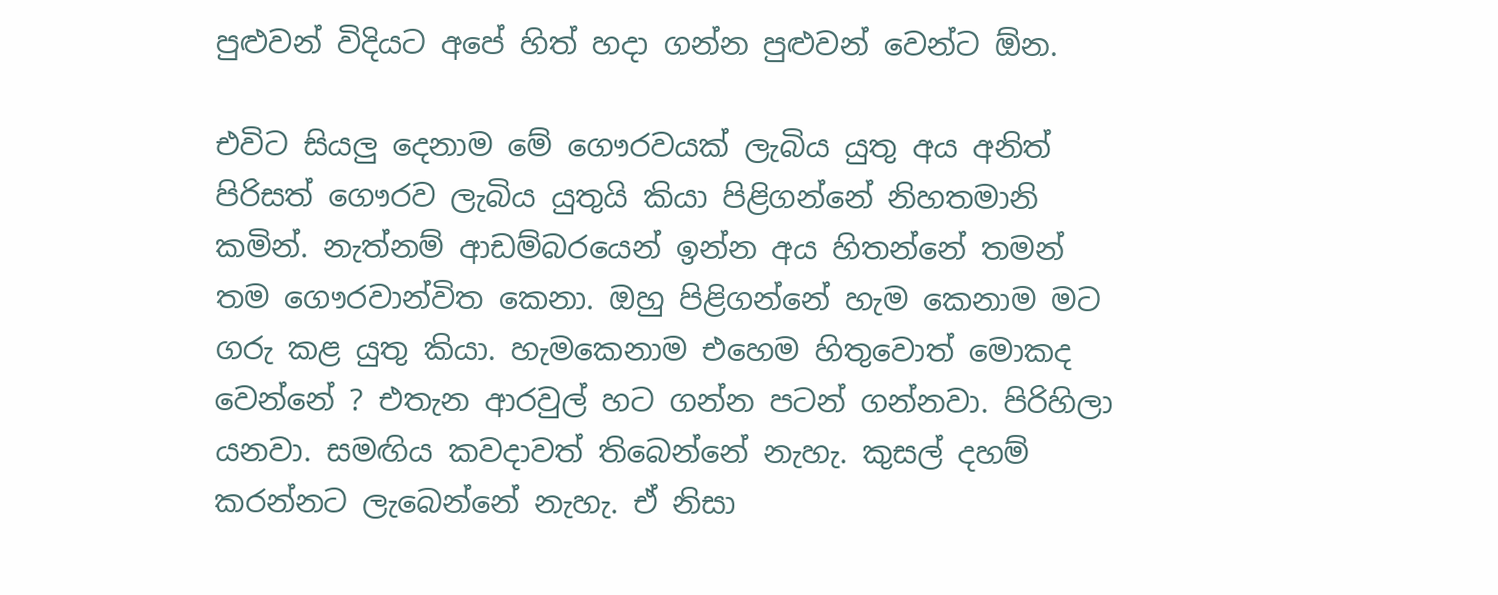පුළුවන් විදියට අපේ හිත් හදා ගන්න පුළුවන් වෙන්ට ඕන.

එවිට සියලු දෙනාම මේ ගෞරවයක් ලැබිය යුතු අය අනිත් පිරිසත් ගෞරව ලැබිය යුතුයි කියා පිළිගන්නේ නිහතමානි කමින්. නැත්නම් ආඩම්බරයෙන් ඉන්න අය හිතන්නේ තමන් තම ගෞරවාන්විත කෙනා. ඔහු පිළිගන්නේ හැම කෙනාම මට ගරු කළ යුතු කියා. හැමකෙනාම එහෙම හිතුවොත් මොකද වෙන්නේ ? එතැන ආරවුල් හට ගන්න පටන් ගන්නවා. පිරිහිලා යනවා. සමඟිය කවදාවත් තිබෙන්නේ නැහැ. කුසල් දහම් කරන්නට ලැබෙන්නේ නැහැ. ඒ නිසා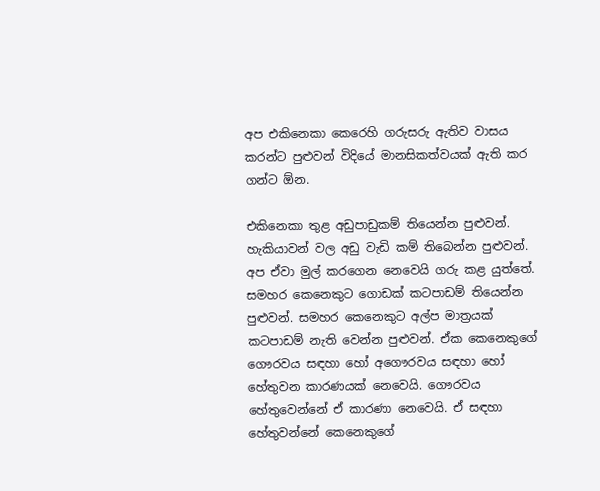අප එකිනෙකා කෙරෙහි ගරුසරු ඇතිව වාසය කරන්ට පුළුවන් විදියේ මානසිකත්වයක් ඇති කර ගන්ට ඕන.

එකිනෙකා තුළ අඩුපාඩුකම් තියෙන්න පුළුවන්. හැකියාවන් වල අඩු වැඩි කම් තිබෙන්න පුළුවන්. අප ඒවා මුල් කරගෙන නෙවෙයි ගරු කළ යුත්තේ. සමහර කෙනෙකුට ගොඩක් කටපාඩම් තියෙන්න පුළුවන්. සමහර කෙනෙකුට අල්ප මාත්‍රයක් කටපාඩම් නැති වෙන්න පුළුවන්. ඒක කෙනෙකුගේ ගෞරවය සඳහා හෝ අගෞරවය සඳහා හෝ හේතුවන කාරණයක් නෙවෙයි. ගෞරවය හේතුවෙන්නේ ඒ කාරණා නෙවෙයි. ඒ සඳහා හේතුවන්නේ කෙනෙකුගේ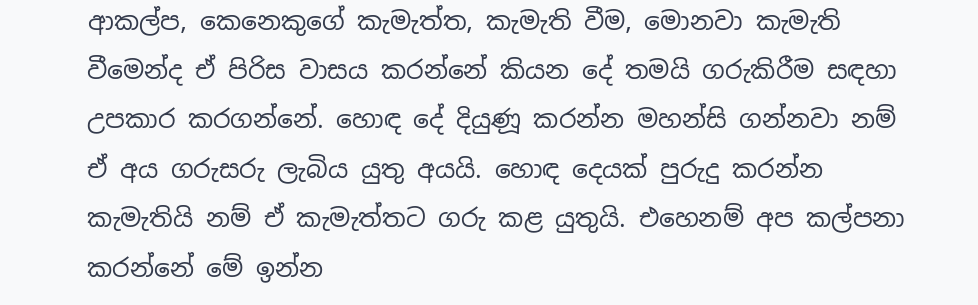ආකල්ප, කෙනෙකුගේ කැමැත්ත, කැමැති වීම, මොනවා කැමැති වීමෙන්ද ඒ පිරිස වාසය කරන්නේ කියන දේ තමයි ගරුකිරීම සඳහා උපකාර කරගන්නේ. හොඳ දේ දියුණූ කරන්න මහන්සි ගන්නවා නම් ඒ අය ගරුසරු ලැබිය යුතු අයයි. හොඳ දෙයක් පුරුදු කරන්න කැමැතියි නම් ඒ කැමැත්තට ගරු කළ යුතුයි. එහෙනම් අප කල්පනා කරන්නේ මේ ඉන්න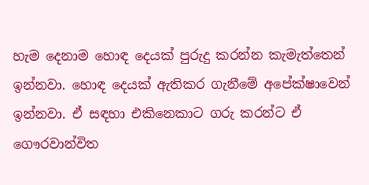හැම දෙනාම හොඳ දෙයක් පුරුදු කරන්න කැමැත්තෙන් ඉන්නවා. හොඳ දෙයක් ඇතිකර ගැනීමේ අපේක්ෂාවෙන් ඉන්නවා. ඒ සඳහා එකිනෙකාට ගරු කරන්ට ඒ ගෞරවාන්විත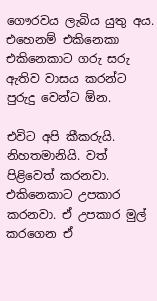ගෞරවය ලැබිය යුතු අය. එහෙනම් එකිනෙකා එකිනෙකාට ගරු සරු ඇතිව වාසය කරන්ට පුරුදු වෙන්ට ඕන.

එවිට අපි කීකරුයි. නිහතමානියි. වත් පිළිවෙත් කරනවා. එකිනෙකාට උපකාර කරනවා. ඒ උපකාර මුල් කරගෙන ඒ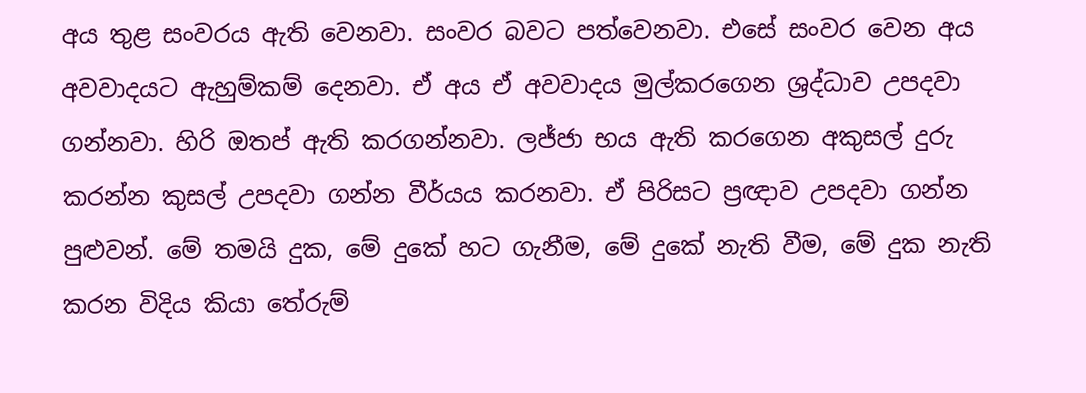අය තුළ සංවරය ඇති වෙනවා. සංවර බවට පත්වෙනවා. එසේ සංවර වෙන අය අවවාදයට ඇහුම්කම් දෙනවා. ඒ අය ඒ අවවාදය මුල්කරගෙන ශ්‍රද්ධාව උපදවා ගන්නවා. හිරි ඔතප් ඇති කරගන්නවා. ලජ්ජා භය ඇති කරගෙන අකුසල් දුරු කරන්න කුසල් උපදවා ගන්න වීර්යය කරනවා. ඒ පිරිසට ප්‍රඥාව උපදවා ගන්න පුළුවන්. මේ තමයි දුක, මේ දුකේ හට ගැනීම, මේ දුකේ නැති වීම, මේ දුක නැති කරන විදිය කියා තේරුම්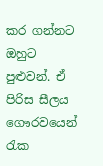කර ගන්නට ඔහුට පුළුවන්. ඒ පිරිස සීලය ගෞරවයෙන් රැක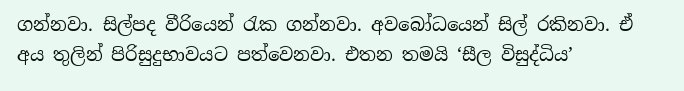ගන්නවා. සිල්පද වීරියෙන් රැක ගන්නවා. අවබෝධයෙන් සිල් රකිනවා. ඒ අය තුලින් පිරිසුදුභාවයට පත්වෙනවා. එතන තමයි ‘සීල විසුද්ධිය’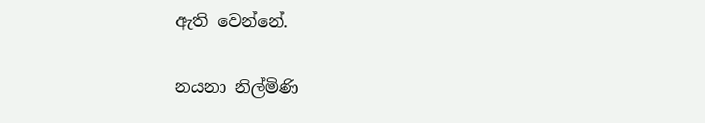ඇති වෙන්නේ.

නයනා නිල්මිණි